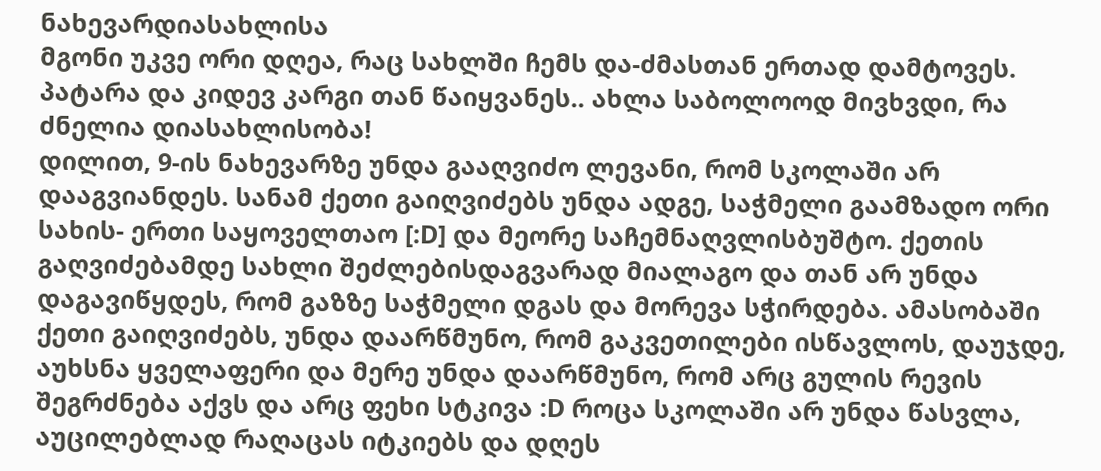ნახევარდიასახლისა
მგონი უკვე ორი დღეა, რაც სახლში ჩემს და-ძმასთან ერთად დამტოვეს. პატარა და კიდევ კარგი თან წაიყვანეს.. ახლა საბოლოოდ მივხვდი, რა ძნელია დიასახლისობა!
დილით, 9-ის ნახევარზე უნდა გააღვიძო ლევანი, რომ სკოლაში არ დააგვიანდეს. სანამ ქეთი გაიღვიძებს უნდა ადგე, საჭმელი გაამზადო ორი სახის- ერთი საყოველთაო [:D] და მეორე საჩემნაღვლისბუშტო. ქეთის გაღვიძებამდე სახლი შეძლებისდაგვარად მიალაგო და თან არ უნდა დაგავიწყდეს, რომ გაზზე საჭმელი დგას და მორევა სჭირდება. ამასობაში ქეთი გაიღვიძებს, უნდა დაარწმუნო, რომ გაკვეთილები ისწავლოს, დაუჯდე, აუხსნა ყველაფერი და მერე უნდა დაარწმუნო, რომ არც გულის რევის შეგრძნება აქვს და არც ფეხი სტკივა :D როცა სკოლაში არ უნდა წასვლა, აუცილებლად რაღაცას იტკიებს და დღეს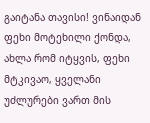გაიტანა თავისი! ვინაიდან ფეხი მოტეხილი ქონდა, ახლა რომ იტყვის, ფეხი მტკივაო, ყველანი უძლურები ვართ მის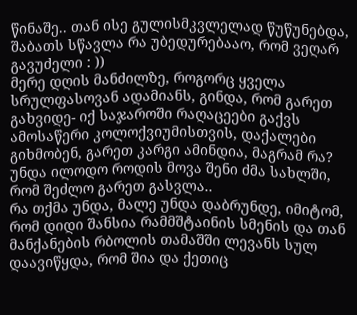წინაშე.. თან ისე გულისმკვლელად წუწუნებდა, შაბათს სწავლა რა უბედურებააო, რომ ვეღარ გავუძელი : ))
მერე დღის მანძილზე, როგორც ყველა სრულფასოვან ადამიანს, გინდა, რომ გარეთ გახვიდე- იქ საჯაროში რაღაცეები გაქვს ამოსაწერი კოლოქვიუმისთვის, დაქალები გიხმობენ, გარეთ კარგი ამინდია, მაგრამ რა? უნდა ილოდო როდის მოვა შენი ძმა სახლში, რომ შეძლო გარეთ გასვლა..
რა თქმა უნდა, მალე უნდა დაბრუნდე, იმიტომ, რომ დიდი შანსია რამმშტაინის სმენის და თან მანქანების რბოლის თამაშში ლევანს სულ დაავიწყდა, რომ შია და ქეთიც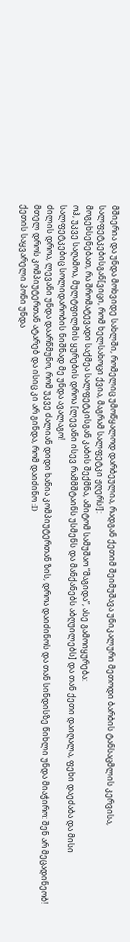მშიერია და უნდა მოხვიდე სახლში, რომელიც უმოწყალოდ დარბეულია, რადგან ქეთიმ შეიმუშავა უნიკალური მეთოდი ბარბის ტანსაცმლის კერვისა, სალფეტკებისგან[ვიცი, რომ ხელსახოცი ქვია, მაგრამ სალფეტკი ჟღერს!]:
მოგეხსენებათ, რა შრომატევადი საქმეა სალფეტკისგან კაბის შექმნა, ამიტომ სამუშაო “მაგიდა”, ასე გამოიყურება:
ოჰ, უკვე საღამოა, მულტფილმის ყურების დროა [ლევანი ისევ რამმშტაინს უსმენს და მანქანებს აბღუილებს] და თან ქეთი დაიღალა, ფეხი დაეძაბა და მისი სალფეტკებიც სოლიდარობის ნიშნად მე უნდა ავალაგო!
ძილის დროა, ლევანი უნდა დაარწმუნო, რომ უკვე ძალიან დიდი ხანია კომპიუტერთან ზის, დროა დაიძინოს და თან სინდისზე წიხლი უნდა მიაჭირო: შენ არ მეცადინეობ! მთელ დროს კომპიუტერთან ატარებ და ისიც კი არ გინდა, რომ დაიძინო :D
ქეთის საყვარელი პონი უნდა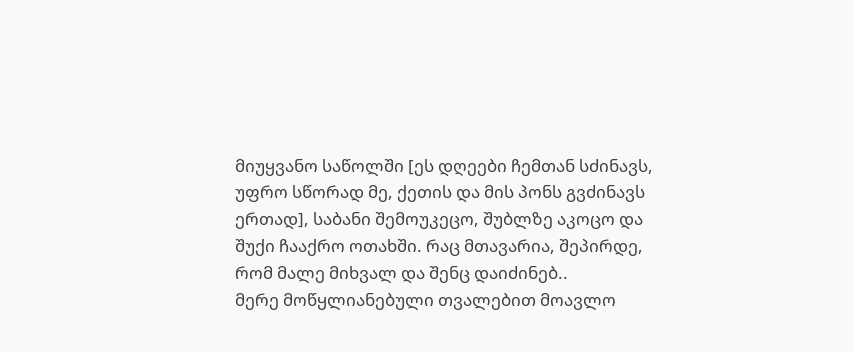მიუყვანო საწოლში [ეს დღეები ჩემთან სძინავს, უფრო სწორად მე, ქეთის და მის პონს გვძინავს ერთად], საბანი შემოუკეცო, შუბლზე აკოცო და შუქი ჩააქრო ოთახში. რაც მთავარია, შეპირდე, რომ მალე მიხვალ და შენც დაიძინებ..
მერე მოწყლიანებული თვალებით მოავლო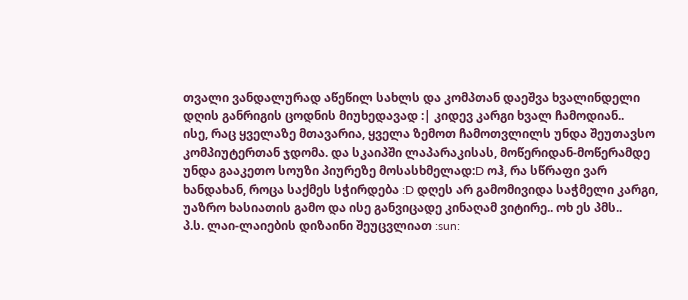თვალი ვანდალურად აწეწილ სახლს და კომპთან დაეშვა ხვალინდელი დღის განრიგის ცოდნის მიუხედავად :| კიდევ კარგი ხვალ ჩამოდიან..
ისე, რაც ყველაზე მთავარია, ყველა ზემოთ ჩამოთვლილს უნდა შეუთავსო კომპიუტერთან ჯდომა. და სკაიპში ლაპარაკისას, მოწერიდან-მოწერამდე უნდა გააკეთო სოუზი პიურეზე მოსასხმელად:D ოჰ, რა სწრაფი ვარ ხანდახან, როცა საქმეს სჭირდება :D დღეს არ გამომივიდა საჭმელი კარგი, უაზრო ხასიათის გამო და ისე განვიცადე კინაღამ ვიტირე.. ოხ ეს პმს..
პ.ს. ლაი-ლაიების დიზაინი შეუცვლიათ :sun: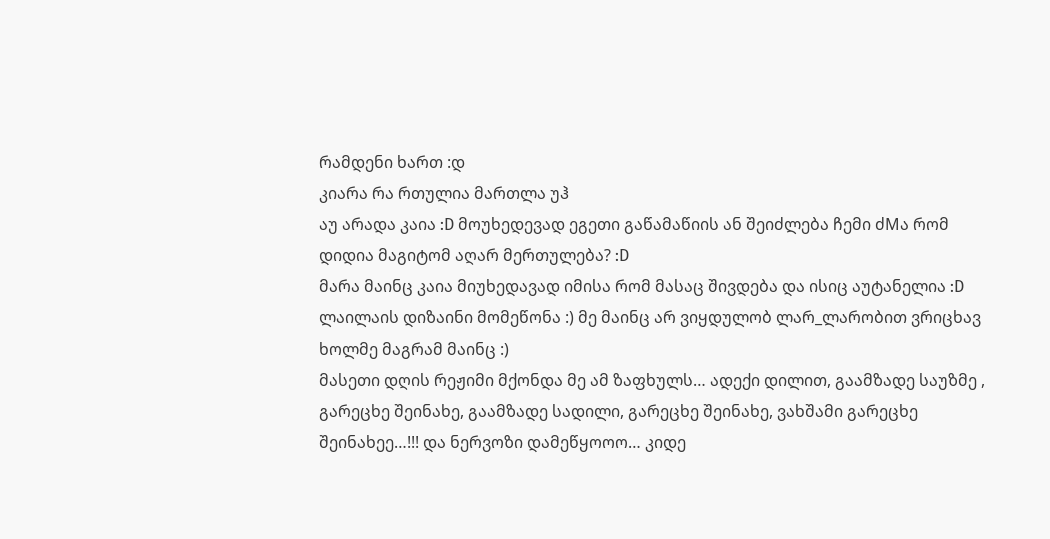რამდენი ხართ :დ
კიარა რა რთულია მართლა უჰ
აუ არადა კაია :D მოუხედევად ეგეთი გაწამაწიის ან შეიძლება ჩემი ძMა რომ დიდია მაგიტომ აღარ მერთულება? :D
მარა მაინც კაია მიუხედავად იმისა რომ მასაც შივდება და ისიც აუტანელია :D
ლაილაის დიზაინი მომეწონა :) მე მაინც არ ვიყდულობ ლარ_ლარობით ვრიცხავ ხოლმე მაგრამ მაინც :)
მასეთი დღის რეჟიმი მქონდა მე ამ ზაფხულს… ადექი დილით, გაამზადე საუზმე , გარეცხე შეინახე, გაამზადე სადილი, გარეცხე შეინახე, ვახშამი გარეცხე შეინახეე…!!! და ნერვოზი დამეწყოოო… კიდე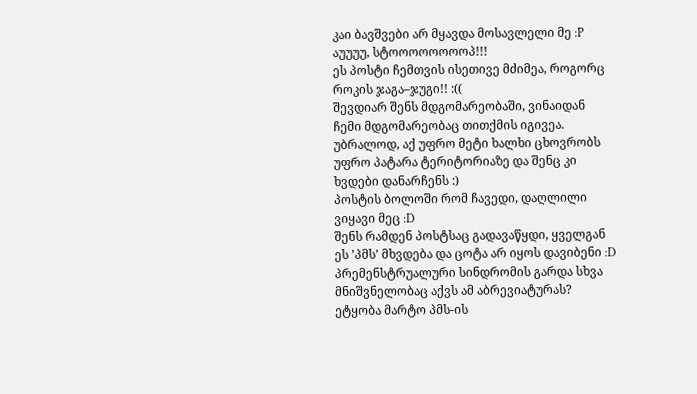კაი ბავშვები არ მყავდა მოსავლელი მე :P
აუუუუ, სტოოოოოოოოპ!!!
ეს პოსტი ჩემთვის ისეთივე მძიმეა, როგორც როკის ჯაგა–ჯუგი!! :((
შევდიარ შენს მდგომარეობაში, ვინაიდან ჩემი მდგომარეობაც თითქმის იგივეა. უბრალოდ, აქ უფრო მეტი ხალხი ცხოვრობს უფრო პატარა ტერიტორიაზე და შენც კი ხვდები დანარჩენს :)
პოსტის ბოლოში რომ ჩავედი, დაღლილი ვიყავი მეც :D
შენს რამდენ პოსტსაც გადავაწყდი, ყველგან ეს ’პმს’ მხვდება და ცოტა არ იყოს დავიბენი :D პრემენსტრუალური სინდრომის გარდა სხვა მნიშვნელობაც აქვს ამ აბრევიატურას?
ეტყობა მარტო პმს-ის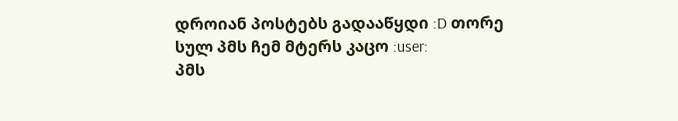დროიან პოსტებს გადააწყდი :D თორე სულ პმს ჩემ მტერს კაცო :user:
პმს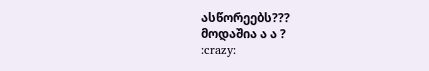ასწორეებს???
მოდაშია ა ა ?
:crazy: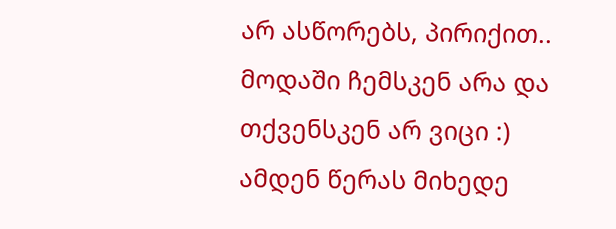არ ასწორებს, პირიქით..
მოდაში ჩემსკენ არა და თქვენსკენ არ ვიცი :)
ამდენ წერას მიხედე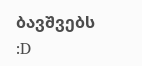ბავშვებს :D